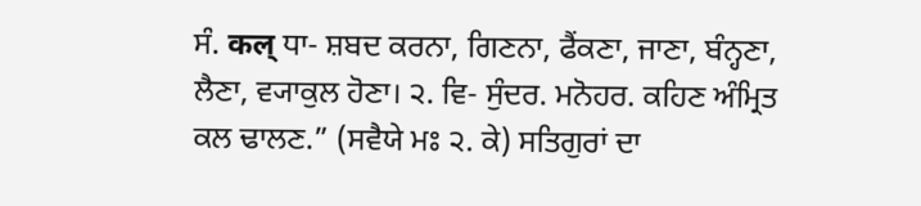ਸੰ. कल् ਧਾ- ਸ਼ਬਦ ਕਰਨਾ, ਗਿਣਨਾ, ਫੈਂਕਣਾ, ਜਾਣਾ, ਬੰਨ੍ਹਣਾ, ਲੈਣਾ, ਵ੍ਯਾਕੁਲ ਹੋਣਾ। ੨. ਵਿ- ਸੁੰਦਰ. ਮਨੋਹਰ. ਕਹਿਣ ਅੰਮ੍ਰਿਤ ਕਲ ਢਾਲਣ.” (ਸਵੈਯੇ ਮਃ ੨. ਕੇ) ਸਤਿਗੁਰਾਂ ਦਾ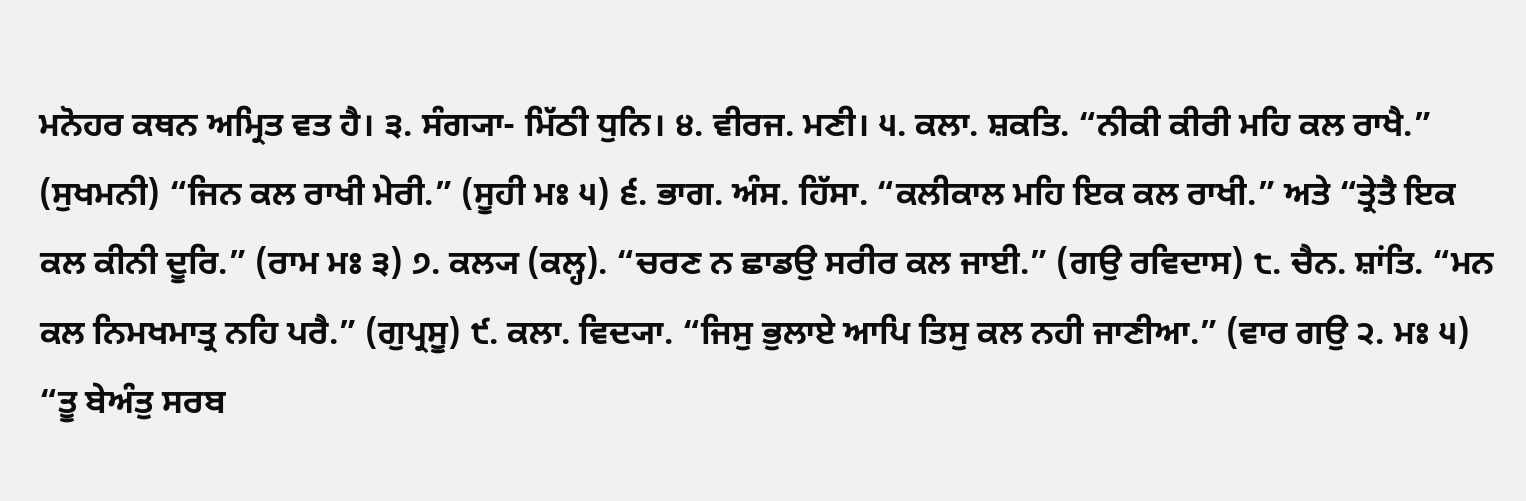ਮਨੋਹਰ ਕਥਨ ਅਮ੍ਰਿਤ ਵਤ ਹੈ। ੩. ਸੰਗ੍ਯਾ- ਮਿੱਠੀ ਧੁਨਿ। ੪. ਵੀਰਜ. ਮਣੀ। ੫. ਕਲਾ. ਸ਼ਕਤਿ. “ਨੀਕੀ ਕੀਰੀ ਮਹਿ ਕਲ ਰਾਖੈ.” (ਸੁਖਮਨੀ) “ਜਿਨ ਕਲ ਰਾਖੀ ਮੇਰੀ.” (ਸੂਹੀ ਮਃ ੫) ੬. ਭਾਗ. ਅੰਸ. ਹਿੱਸਾ. “ਕਲੀਕਾਲ ਮਹਿ ਇਕ ਕਲ ਰਾਖੀ.” ਅਤੇ “ਤ੍ਰੇਤੈ ਇਕ ਕਲ ਕੀਨੀ ਦੂਰਿ.” (ਰਾਮ ਮਃ ੩) ੭. ਕਲ੍ਯ (ਕਲ੍ਹ). “ਚਰਣ ਨ ਛਾਡਉ ਸਰੀਰ ਕਲ ਜਾਈ.” (ਗਉ ਰਵਿਦਾਸ) ੮. ਚੈਨ. ਸ਼ਾਂਤਿ. “ਮਨ ਕਲ ਨਿਮਖਮਾਤ੍ਰ ਨਹਿ ਪਰੈ.” (ਗੁਪ੍ਰਸੂ) ੯. ਕਲਾ. ਵਿਦ੍ਯਾ. “ਜਿਸੁ ਭੁਲਾਏ ਆਪਿ ਤਿਸੁ ਕਲ ਨਹੀ ਜਾਣੀਆ.” (ਵਾਰ ਗਉ ੨. ਮਃ ੫) “ਤੂ ਬੇਅੰਤੁ ਸਰਬ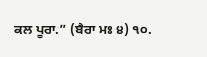ਕਲ ਪੂਰਾ.” (ਬੈਰਾ ਮਃ ੪) ੧੦.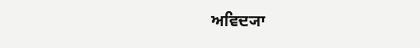ਅਵਿਦ੍ਯਾ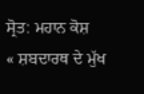ਸ੍ਰੋਤ: ਮਹਾਨ ਕੋਸ਼
« ਸ਼ਬਦਾਰਥ ਦੇ ਮੁੱਖ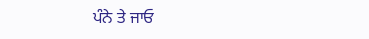ਪੰਨੇ ਤੇ ਜਾਓ